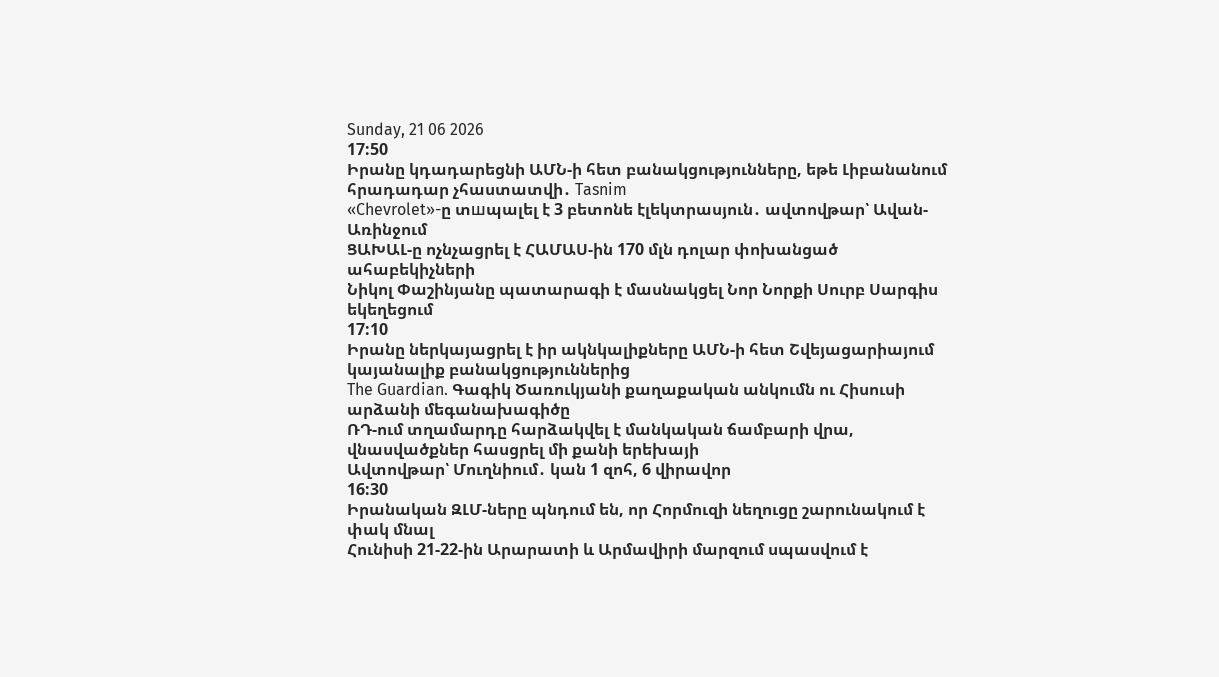Sunday, 21 06 2026
17:50
Իրանը կդադարեցնի ԱՄՆ-ի հետ բանակցությունները, եթե Լիբանանում հրադադար չհաստատվի․ Tasnim
«Chevrolet»-ը տшպալել է 3 բետոնե էլեկտրասյուն․ ավտովթար՝ Ավան-Առինջում
ՑԱԽԱԼ-ը ոչնչացրել է ՀԱՄԱՍ-ին 170 մլն դոլար փոխանցած ահաբեկիչների
Նիկոլ Փաշինյանը պատարագի է մասնակցել Նոր Նորքի Սուրբ Սարգիս եկեղեցում
17:10
Իրանը ներկայացրել է իր ակնկալիքները ԱՄՆ-ի հետ Շվեյացարիայում կայանալիք բանակցություններից
The Guardian. Գագիկ Ծառուկյանի քաղաքական անկումն ու Հիսուսի արձանի մեգանախագիծը
ՌԴ-ում տղամարդը հարձակվել է մանկական ճամբարի վրա, վնասվածքներ հասցրել մի քանի երեխայի
Ավտովթար՝ Մուղնիում․ կան 1 զոհ, 6 վիրավոր
16:30
Իրանական ԶԼՄ-ները պնդում են, որ Հորմուզի նեղուցը շարունակում է փակ մնալ
Հունիսի 21-22-ին Արարատի և Արմավիրի մարզում սպասվում է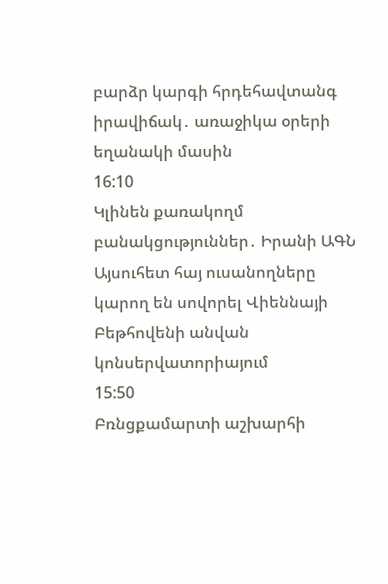բարձր կարգի հրդեհավտանգ իրավիճակ․ առաջիկա օրերի եղանակի մասին
16:10
Կլինեն քառակողմ բանակցություններ․ Իրանի ԱԳՆ
Այսուհետ հայ ուսանողները կարող են սովորել Վիեննայի Բեթհովենի անվան կոնսերվատորիայում
15:50
Բռնցքամարտի աշխարհի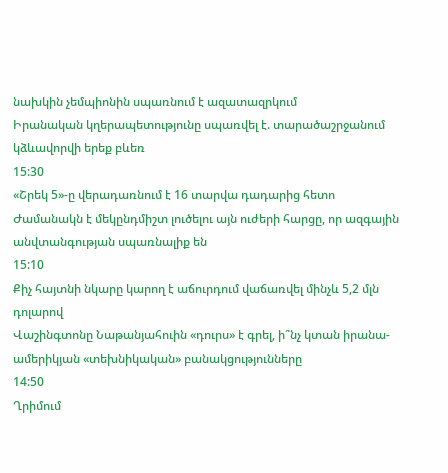նախկին չեմպիոնին սպառնում է ազատազրկում
Իրանական կղերապետությունը սպառվել է. տարածաշրջանում կձևավորվի երեք բևեռ
15:30
«Շրեկ 5»-ը վերադառնում է 16 տարվա դադարից հետո
Ժամանակն է մեկընդմիշտ լուծելու այն ուժերի հարցը, որ ազգային անվտանգության սպառնալիք են
15:10
Քիչ հայտնի նկարը կարող է աճուրդում վաճառվել մինչև 5,2 մլն դոլարով
Վաշինգտոնը Նաթանյահուին «դուրս» է գրել, ի՞նչ կտան իրանա-ամերիկյան «տեխնիկական» բանակցությունները
14:50
Ղրիմում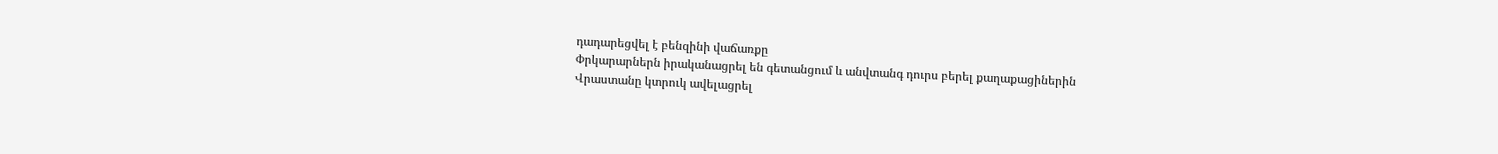դադարեցվել է բենզինի վաճառքը
Փրկարարներն իրականացրել են գետանցում և անվտանգ դուրս բերել քաղաքացիներին
Վրաստանը կտրուկ ավելացրել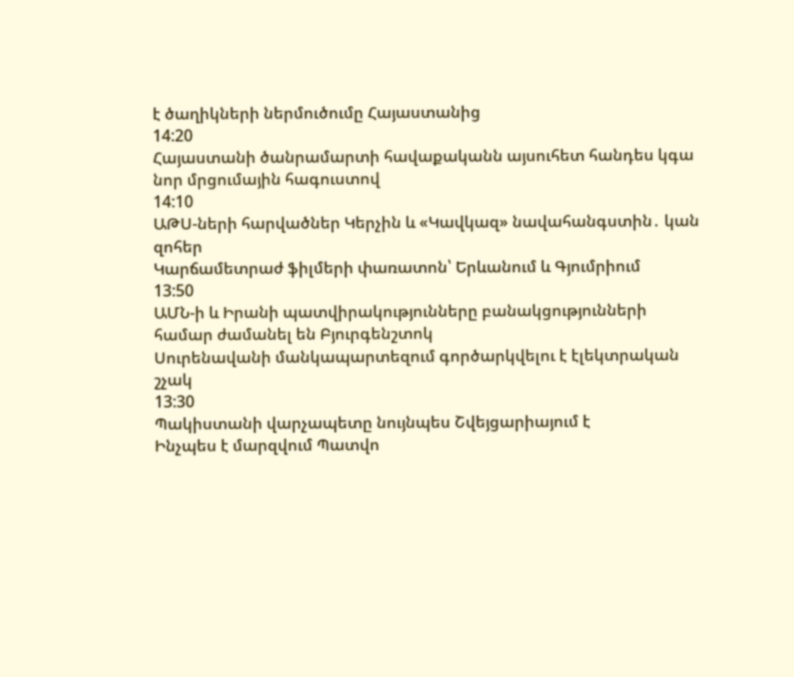է ծաղիկների ներմուծումը Հայաստանից
14:20
Հայաստանի ծանրամարտի հավաքականն այսուհետ հանդես կգա նոր մրցումային հագուստով
14:10
ԱԹՍ-ների հարվածներ Կերչին և «Կավկազ» նավահանգստին․ կան զոհեր
Կարճամետրաժ ֆիլմերի փառատոն՝ Երևանում և Գյումրիում
13:50
ԱՄՆ-ի և Իրանի պատվիրակությունները բանակցությունների համար ժամանել են Բյուրգենշտոկ
Սուրենավանի մանկապարտեզում գործարկվելու է էլեկտրական շչակ
13:30
Պակիստանի վարչապետը նույնպես Շվեյցարիայում է
Ինչպես է մարզվում Պատվո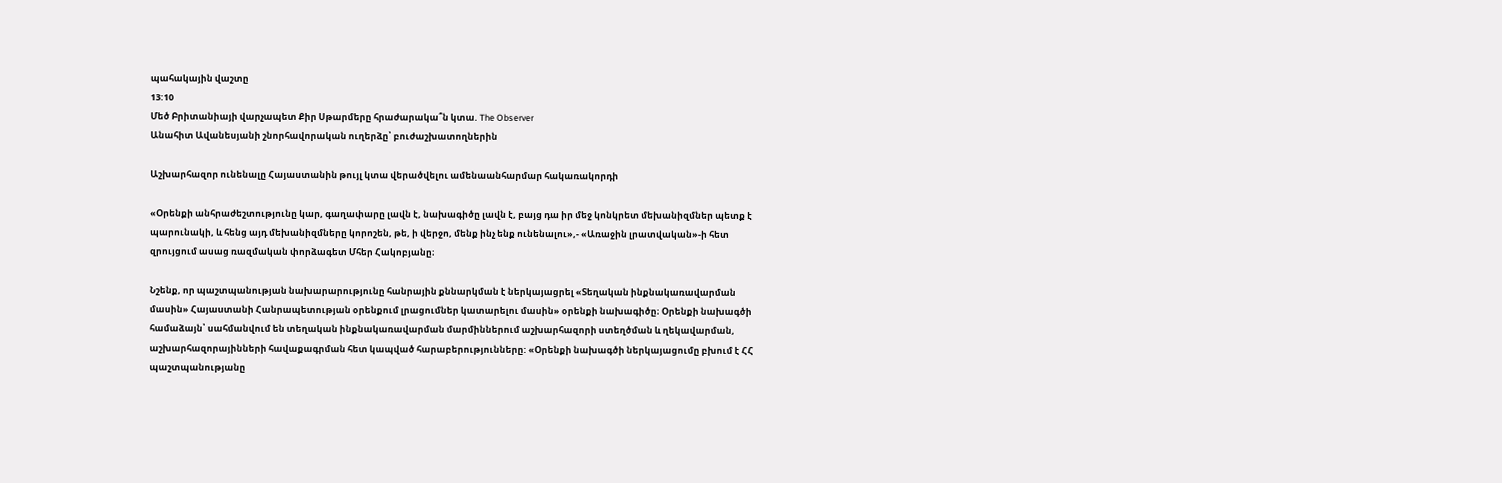պահակային վաշտը
13:10
Մեծ Բրիտանիայի վարչապետ Քիր Սթարմերը հրաժարակա՞ն կտա. The Observer
Անահիտ Ավանեսյանի շնորհավորական ուղերձը՝ բուժաշխատողներին

Աշխարհազոր ունենալը Հայաստանին թույլ կտա վերածվելու ամենաանհարմար հակառակորդի

«Օրենքի անհրաժեշտությունը կար, գաղափարը լավն է, նախագիծը լավն է, բայց դա իր մեջ կոնկրետ մեխանիզմներ պետք է պարունակի, և հենց այդ մեխանիզմները կորոշեն, թե, ի վերջո, մենք ինչ ենք ունենալու»,- «Առաջին լրատվական»-ի հետ զրույցում ասաց ռազմական փորձագետ Մհեր Հակոբյանը։

Նշենք, որ պաշտպանության նախարարությունը հանրային քննարկման է ներկայացրել «Տեղական ինքնակառավարման մասին» Հայաuտանի Հանրապետության օրենքում լրացումներ կատարելու մասին» օրենքի նախագիծը։ Օրենքի նախագծի համաձայն՝ սահմանվում են տեղական ինքնակառավարման մարմիններում աշխարհազորի ստեղծման և ղեկավարման, աշխարհազորայինների հավաքագրման հետ կապված հարաբերությունները: «Օրենքի նախագծի ներկայացումը բխում է ՀՀ պաշտպանությանը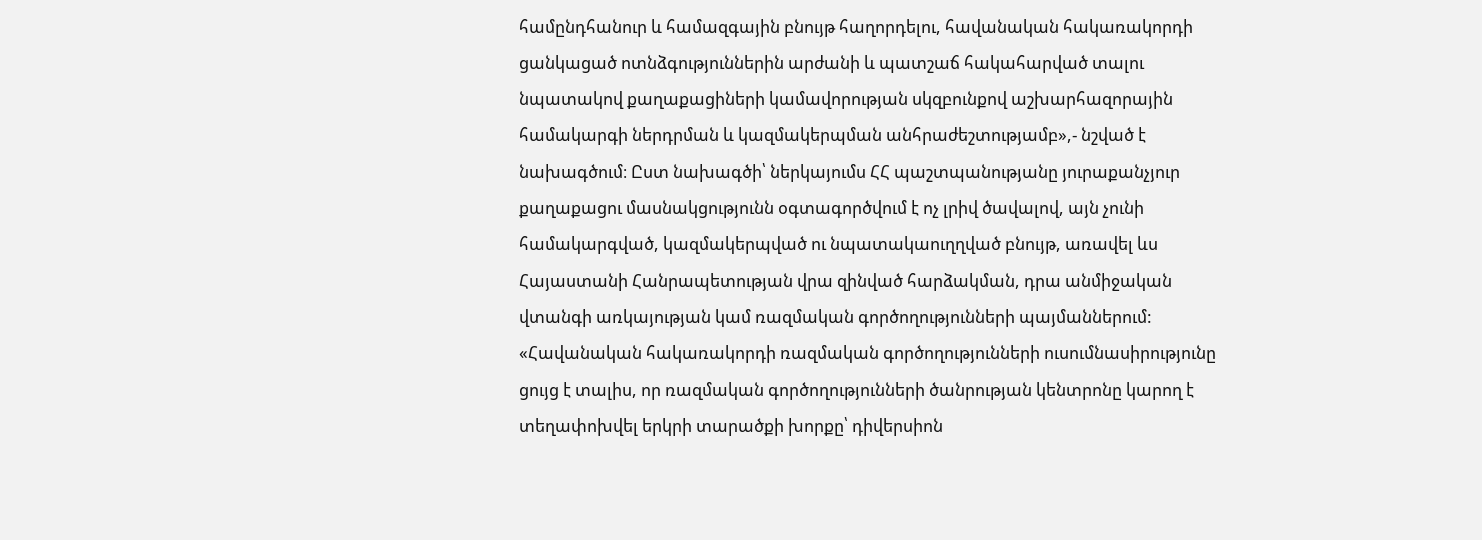համընդհանուր և համազգային բնույթ հաղորդելու, հավանական հակառակորդի ցանկացած ոտնձգություններին արժանի և պատշաճ հակահարված տալու նպատակով քաղաքացիների կամավորության սկզբունքով աշխարհազորային համակարգի ներդրման և կազմակերպման անհրաժեշտությամբ»,- նշված է նախագծում։ Ըստ նախագծի՝ ներկայումս ՀՀ պաշտպանությանը յուրաքանչյուր քաղաքացու մասնակցությունն օգտագործվում է ոչ լրիվ ծավալով, այն չունի համակարգված, կազմակերպված ու նպատակաուղղված բնույթ, առավել ևս Հայաստանի Հանրապետության վրա զինված հարձակման, դրա անմիջական վտանգի առկայության կամ ռազմական գործողությունների պայմաններում: «Հավանական հակառակորդի ռազմական գործողությունների ուսումնասիրությունը ցույց է տալիս, որ ռազմական գործողությունների ծանրության կենտրոնը կարող է տեղափոխվել երկրի տարածքի խորքը՝ դիվերսիոն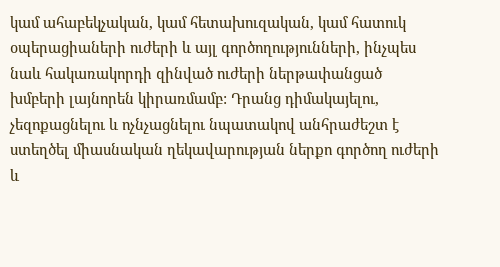կամ ահաբեկչական, կամ հետախուզական, կամ հատուկ օպերացիաների ուժերի և այլ գործողությունների, ինչպես նաև հակառակորդի զինված ուժերի ներթափանցած խմբերի լայնորեն կիրառմամբ: Դրանց դիմակայելու, չեզոքացնելու և ոչնչացնելու նպատակով անհրաժեշտ է ստեղծել միասնական ղեկավարության ներքո գործող ուժերի և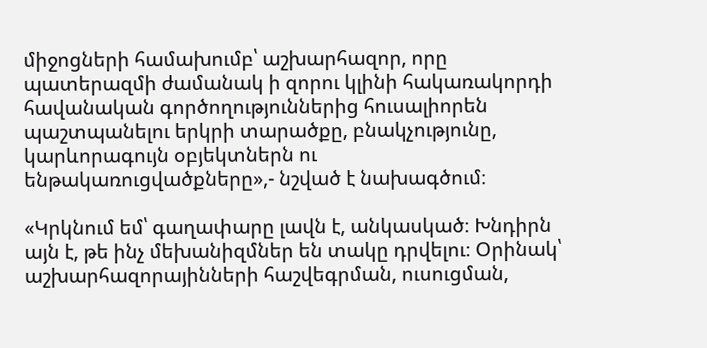միջոցների համախումբ՝ աշխարհազոր, որը պատերազմի ժամանակ ի զորու կլինի հակառակորդի հավանական գործողություններից հուսալիորեն պաշտպանելու երկրի տարածքը, բնակչությունը, կարևորագույն օբյեկտներն ու ենթակառուցվածքները»,- նշված է նախագծում։

«Կրկնում եմ՝ գաղափարը լավն է, անկասկած։ Խնդիրն այն է, թե ինչ մեխանիզմներ են տակը դրվելու։ Օրինակ՝ աշխարհազորայինների հաշվեգրման, ուսուցման,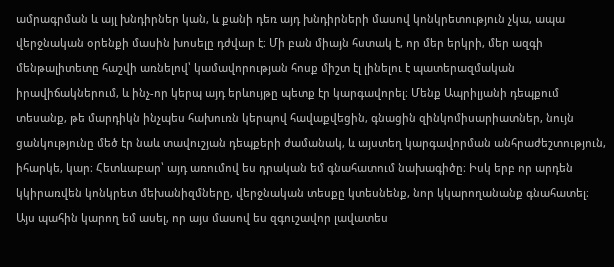ամրագրման և այլ խնդիրներ կան, և քանի դեռ այդ խնդիրների մասով կոնկրետություն չկա, ապա վերջնական օրենքի մասին խոսելը դժվար է։ Մի բան միայն հստակ է, որ մեր երկրի, մեր ազգի մենթալիտետը հաշվի առնելով՝ կամավորության հոսք միշտ էլ լինելու է պատերազմական իրավիճակներում, և ինչ-որ կերպ այդ երևույթը պետք էր կարգավորել։ Մենք Ապրիլյանի դեպքում տեսանք, թե մարդիկն ինչպես հախուռն կերպով հավաքվեցին, գնացին զինկոմիսարիատներ, նույն ցանկությունը մեծ էր նաև տավուշյան դեպքերի ժամանակ, և այստեղ կարգավորման անհրաժեշտություն, իհարկե, կար։ Հետևաբար՝ այդ առումով ես դրական եմ գնահատում նախագիծը։ Իսկ երբ որ արդեն կկիրառվեն կոնկրետ մեխանիզմները, վերջնական տեսքը կտեսնենք, նոր կկարողանանք գնահատել։ Այս պահին կարող եմ ասել, որ այս մասով ես զգուշավոր լավատես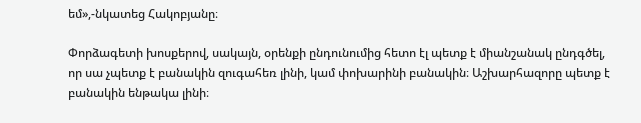եմ»,-նկատեց Հակոբյանը։

Փորձագետի խոսքերով, սակայն, օրենքի ընդունումից հետո էլ պետք է միանշանակ ընդգծել, որ սա չպետք է բանակին զուգահեռ լինի, կամ փոխարինի բանակին։ Աշխարհազորը պետք է բանակին ենթակա լինի։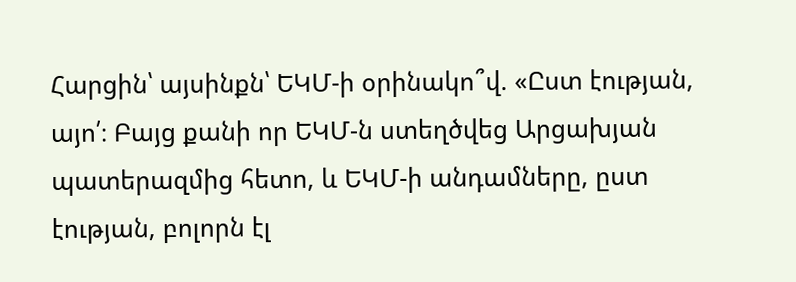Հարցին՝ այսինքն՝ ԵԿՄ-ի օրինակո՞վ. «Ըստ էության, այո՛։ Բայց քանի որ ԵԿՄ-ն ստեղծվեց Արցախյան պատերազմից հետո, և ԵԿՄ-ի անդամները, ըստ էության, բոլորն էլ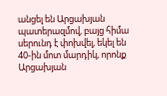անցել են Արցախյան պատերազմով, բայց հիմա սերունդ է փոխվել, եկել են 40-ին մոտ մարդիկ, որոնք Արցախյան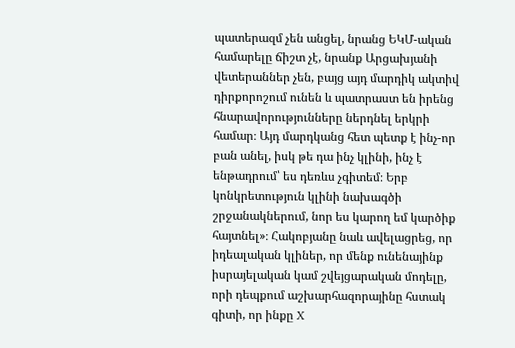պատերազմ չեն անցել, նրանց ԵԿՄ-ական համարելը ճիշտ չէ, նրանք Արցախյանի վետերաններ չեն, բայց այդ մարդիկ ակտիվ դիրքորոշում ունեն և պատրաստ են իրենց հնարավորությունները ներդնել երկրի համար։ Այդ մարդկանց հետ պետք է ինչ-որ բան անել, իսկ թե դա ինչ կլինի, ինչ է ենթադրում՝ ես դեռևս չգիտեմ։ Երբ կոնկրետություն կլինի նախագծի շրջանակներում, նոր ես կարող եմ կարծիք հայտնել»։ Հակոբյանը նաև ավելացրեց, որ իդեալական կլիներ, որ մենք ունենայինք իսրայելական կամ շվեյցարական մոդելը, որի դեպքում աշխարհազորայինը հստակ գիտի, որ ինքը X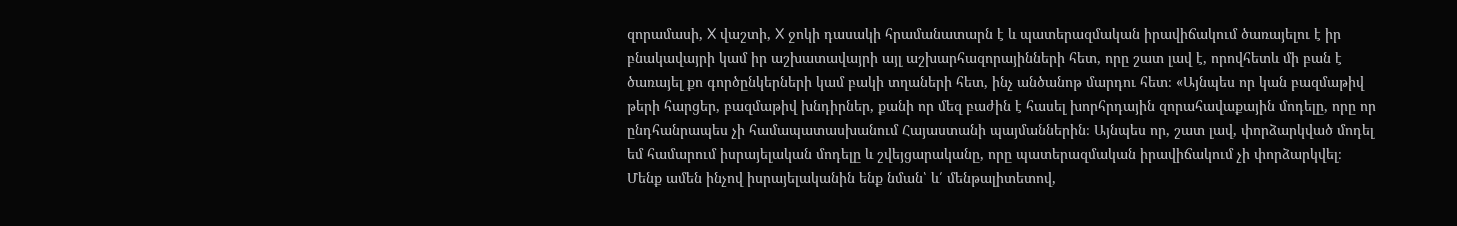զորամասի, X վաշտի, X ջոկի դասակի հրամանատարն է և պատերազմական իրավիճակում ծառայելու է իր բնակավայրի կամ իր աշխատավայրի այլ աշխարհազորայինների հետ, որը շատ լավ է, որովհետև մի բան է ծառայել քո գործընկերների կամ բակի տղաների հետ, ինչ անծանոթ մարդու հետ։ «Այնպես որ կան բազմաթիվ թերի հարցեր, բազմաթիվ խնդիրներ, քանի որ մեզ բաժին է հասել խորհրդային զորահավաքային մոդելը, որը որ ընդհանրապես չի համապատասխանում Հայաստանի պայմաններին։ Այնպես որ, շատ լավ, փորձարկված մոդել եմ համարում իսրայելական մոդելը և շվեյցարականը, որը պատերազմական իրավիճակում չի փորձարկվել։ Մենք ամեն ինչով իսրայելականին ենք նման՝ և՛ մենթալիտետով,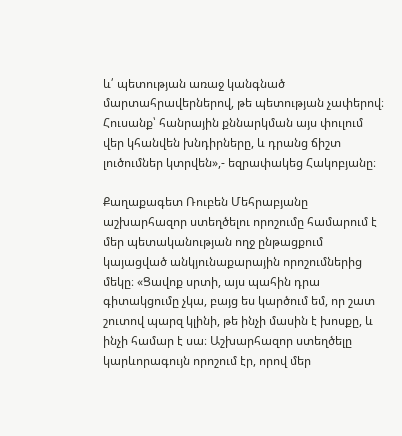և՛ պետության առաջ կանգնած մարտահրավերներով, թե պետության չափերով։ Հուսանք՝ հանրային քննարկման այս փուլում վեր կհանվեն խնդիրները, և դրանց ճիշտ լուծումներ կտրվեն»,- եզրափակեց Հակոբյանը։

Քաղաքագետ Ռուբեն Մեհրաբյանը աշխարհազոր ստեղծելու որոշումը համարում է մեր պետականության ողջ ընթացքում կայացված անկյունաքարային որոշումներից մեկը։ «Ցավոք սրտի, այս պահին դրա գիտակցումը չկա, բայց ես կարծում եմ, որ շատ շուտով պարզ կլինի, թե ինչի մասին է խոսքը, և ինչի համար է սա։ Աշխարհազոր ստեղծելը կարևորագույն որոշում էր, որով մեր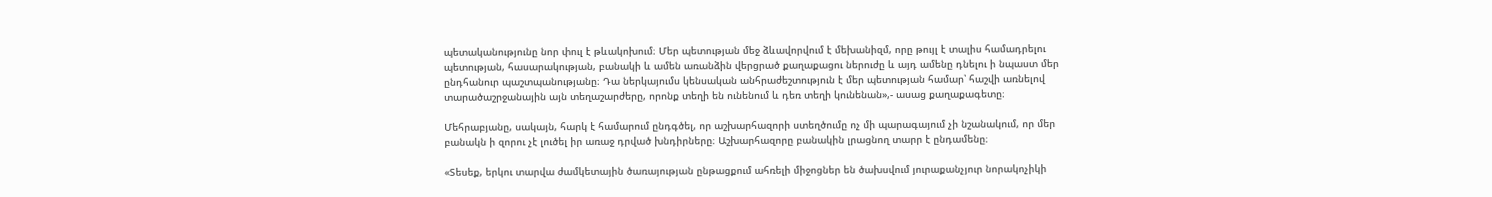պետականությունը նոր փուլ է թևակոխում։ Մեր պետության մեջ ձևավորվում է մեխանիզմ, որը թույլ է տալիս համադրելու պետության, հասարակության, բանակի և ամեն առանձին վերցրած քաղաքացու ներուժը և այդ ամենը դնելու ի նպաստ մեր ընդհանուր պաշտպանությանը։ Դա ներկայումս կենսական անհրաժեշտություն է մեր պետության համար՝ հաշվի առնելով տարածաշրջանային այն տեղաշարժերը, որոնք տեղի են ունենում և դեռ տեղի կունենան»,- ասաց քաղաքագետը։

Մեհրաբյանը, սակայն, հարկ է համարում ընդգծել, որ աշխարհազորի ստեղծումը ոչ մի պարագայում չի նշանակում, որ մեր բանակն ի զորու չէ լուծել իր առաջ դրված խնդիրները։ Աշխարհազորը բանակին լրացնող տարր է ընդամենը։

«Տեսեք, երկու տարվա ժամկետային ծառայության ընթացքում ահռելի միջոցներ են ծախսվում յուրաքանչյուր նորակոչիկի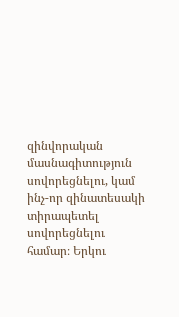զինվորական մասնագիտություն սովորեցնելու, կամ ինչ-որ զինատեսակի տիրապետել սովորեցնելու համար։ Երկու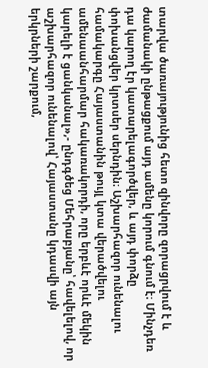տարվա ծառայությունից հետո զինվորը զորացրվում է և ժամանակի ընթացքում այդ ամենը կորում գնում է։ Մինչդեռ դա կարող էր կատարելագործվեր, և այդ փորձը փոխանցվեր կրտսեր սերնդին։ Աշխարհազոր ունենալու համակարգը Հայաստանին թույլ կտա վերածվելու ամենաանհարմար հակառակորդի, որը երբևէ որևէ մեկին կարելի է ցանկանալ»,- ընդգծեց Մեհրաբյանը՝ հավելելով, որ աշխարհազոր ունենալով՝ Հայաստանը կդասվի այն երկրների շարքում,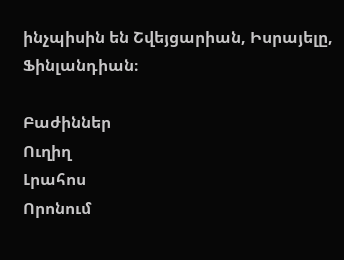ինչպիսին են Շվեյցարիան, Իսրայելը, Ֆինլանդիան։

Բաժիններ
Ուղիղ
Լրահոս
Որոնում